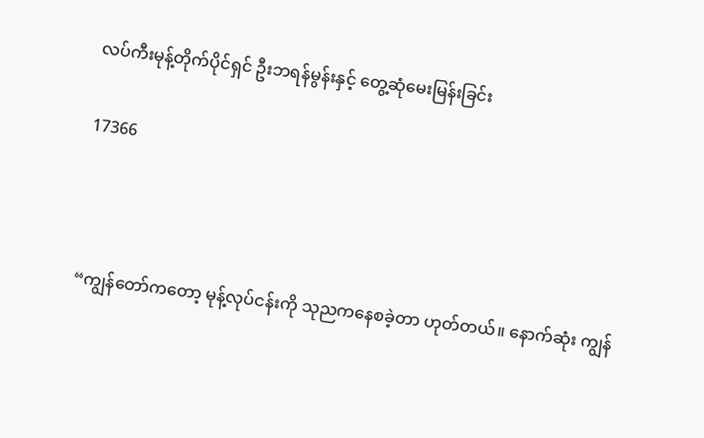လပ်ကီးမုန့်တိုက်ပိုင်ရှင် ဦးဘရန်မွန်းနှင့် တွေ့ဆုံမေးမြန်းခြင်း

17366



“ကျွန်တော်ကတော့ မုန့်လုပ်ငန်းကို သုညကနေစခဲ့တာ ဟုတ်တယ်။ နောက်ဆုံး ကျွန်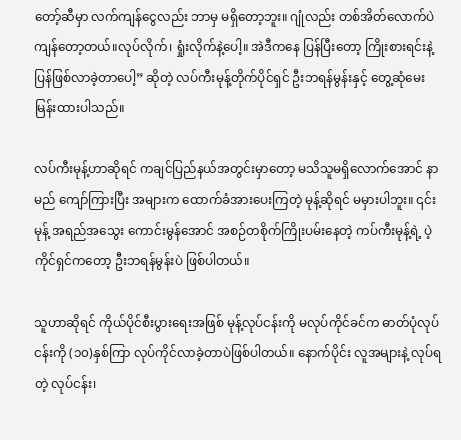တော့်ဆီမှာ လက်ကျန်ငွေလည်း ဘာမှ မရှိတော့ဘူး။ ဂျုံလည်း တစ်အိတ်လောက်ပဲ ကျန်တော့တယ်။လုပ်လိုက်၊ ရှုံးလိုက်နဲ့ပေါ့။ အဲဒီကနေ ပြန်ပြီးတော့ ကြိုးစားရင်းနဲ့ ပြန်ဖြစ်လာခဲ့တာပေါ့” ဆိုတဲ့ လပ်ကီးမုန့်တိုက်ပိုင်ရှင် ဦးဘရန်မွန်းနှင့် တွေ့ဆုံမေးမြန်းထားပါသည်။

လပ်ကီးမုန့်ဟာဆိုရင် ကချင်ပြည်နယ်အတွင်းမှာတော့ မသိသူမရှိလောက်အောင် နာမည် ကျော်ကြားပြီး အများက ထောက်ခံအားပေးကြတဲ့ မုန့်ဆိုရင် မမှားပါဘူး။ ၎င်းမုန့် အရည်အသွေး ကောင်းမွန်အောင် အစဉ်တစိုက်ကြိုးပမ်းနေတဲ့ ကပ်ကီးမုန့်ရဲ့ ပဲ့ကိုင်ရှင်ကတော့ ဦးဘရန်မွန်းပဲ ဖြစ်ပါတယ်။

သူဟာဆိုရင် ကိုယ်ပိုင်စီးပွားရေးအဖြစ် မုန့်လုပ်ငန်းကို မလုပ်ကိုင်ခင်က ဓာတ်ပုံလုပ်ငန်းကို (၁၀)နှစ်ကြာ လုပ်ကိုင်လာခဲ့တာပဲဖြစ်ပါတယ်။ နောက်ပိုင်း လူအများနဲ့ လုပ်ရတဲ့ လုပ်ငန်း၊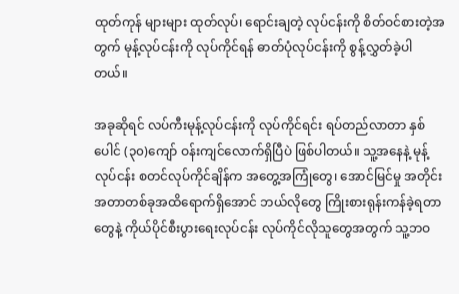ထုတ်ကုန် များများ ထုတ်လုပ်၊ ရောင်းချတဲ့ လုပ်ငန်းကို စိတ်ဝင်စားတဲ့အတွက် မုန့်လုပ်ငန်းကို လုပ်ကိုင်ရန် ဓာတ်ပုံလုပ်ငန်းကို စွန့်လွှတ်ခဲ့ပါတယ်။

အခုဆိုရင် လပ်ကီးမုန့်လုပ်ငန်းကို လုပ်ကိုင်ရင်း ရပ်တည်လာတာ နှစ်ပေါင် (၃၀)ကျော် ဝန်းကျင်လောက်ရှိပြီပဲ ဖြစ်ပါတယ်။ သူ့အနေနဲ့ မုန့်လုပ်ငန်း စတင်လုပ်ကိုင်ချိန်က အတွေ့အကြုံတွေ၊ အောင်မြင်မှု အတိုင်းအတာတစ်ခုအထိရောက်ရှိအောင် ဘယ်လိုတွေ ကြိုးစားရုန်းကန်ခဲ့ရတာတွေနဲ့ ကိုယ်ပိုင်စီးပွားရေးလုပ်ငန်း လုပ်ကိုင်လိုသူတွေအတွက် သူ့ဘဝ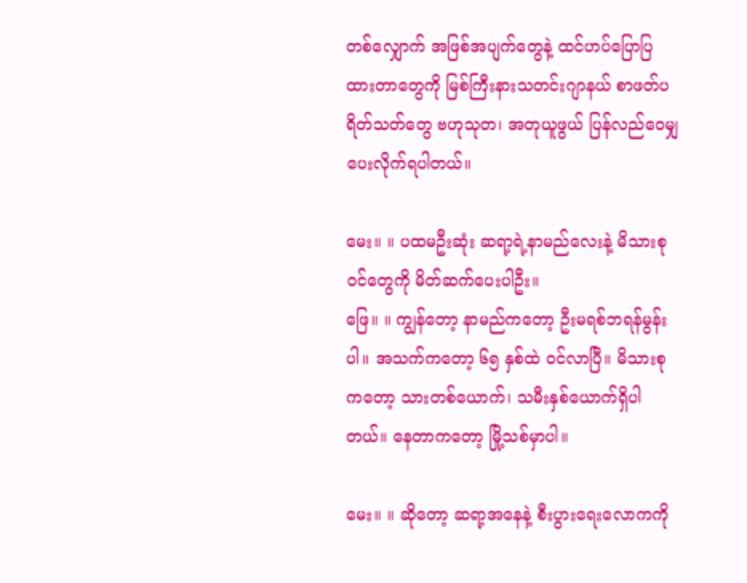တစ်လျှောက် အဖြစ်အပျက်တွေနဲ့ ထင်ဟပ်ပြောပြထားတာတွေကို မြစ်ကြီးနားသတင်းဂျာနယ် စာဖတ်ပရိတ်သတ်တွေ ဗဟုသုတ၊ အတုယူဖွယ် ပြန်လည်ဝေမျှပေးလိုက်ရပါတယ်။

မေး။ ။ ပထမဦးဆုံး ဆရာ့ရဲ့နာမည်လေးနဲ့ မိသားစုဝင်တွေကို မိတ်ဆက်ပေးပါဦး။
ဖြေ။ ။ ကျွန်တော့ နာမည်ကတော့ ဦးမရစ်ဘရန်မွန်းပါ။ အသက်ကတော့ ၆၅ နှစ်ထဲ ဝင်လာပြီ။ မိသားစုကတော့ သားတစ်ယောက်၊ သမီးနှစ်ယောက်ရှိပါတယ်။ နေတာကတော့ မြို့သစ်မှာပါ။

မေး။ ။ ဆိုတော့ ဆရာ့အနေနဲ့ စီးပွားရေးလောကကို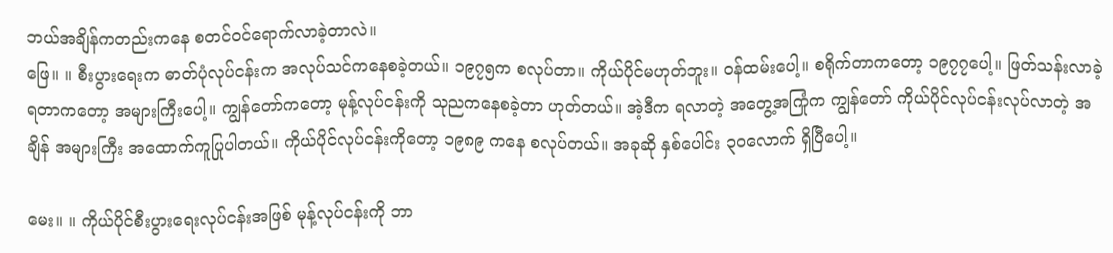ဘယ်အချိန်ကတည်းကနေ စတင်ဝင်ရောက်လာခဲ့တာလဲ။
ဖြေ။ ။ စီးပွားရေးက ဓာတ်ပုံလုပ်ငန်းက အလုပ်သင်ကနေစခဲ့တယ်။ ၁၉၇၅က စလုပ်တာ။ ကိုယ်ပိုင်မဟုတ်ဘူး။ ဝန်ထမ်းပေါ့။ စရိုက်တာကတော့ ၁၉၇၇ပေါ့။ ဖြတ်သန်းလာခဲ့ရတာကတော့ အများကြီးပေါ့။ ကျွန်တော်ကတော့ မုန့်လုပ်ငန်းကို သုညကနေစခဲ့တာ ဟုတ်တယ်။ အဲ့ဒီက ရလာတဲ့ အတွေ့အကြုံက ကျွန်တော် ကိုယ်ပိုင်လုပ်ငန်းလုပ်လာတဲ့ အချိန် အများကြီး အထောက်ကူပြုပါတယ်။ ကိုယ်ပိုင်လုပ်ငန်းကိုတော့ ၁၉၈၉ ကနေ စလုပ်တယ်။ အခုဆို နှစ်ပေါင်း ၃၀လောက် ရှိပြီပေါ့။

မေး။ ။ ကိုယ်ပိုင်စီးပွားရေးလုပ်ငန်းအဖြစ် မုန့်လုပ်ငန်းကို ဘာ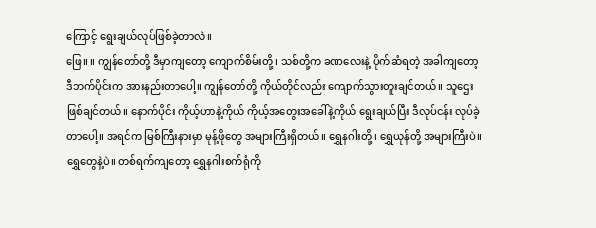ကြောင့် ရွေးချယ်လုပ်ဖြစ်ခဲ့တာလဲ။
ဖြေ။ ။ ကျွန်တော်တို့ ဒီမှာကျတော့ ကျောက်စိမ်းတို့၊ သစ်တို့က ခဏလေးနဲ့ ပိုက်ဆံရတဲ့ အခါကျတော့ ဒီဘက်ပိုင်းက အားနည်းတာပေါ့။ ကျွန်တော်တို့ ကိုယ်တိုင်လည်း ကျောက်သွားတူးချင်တယ်။ သူဌေးဖြစ်ချင်တယ်။ နောက်ပိုင်း ကိုယ့်ဟာနဲ့ကိုယ် ကိုယ့်အတွေးအခေါ်နဲ့ကိုယ် ရွေးချယ်ပြီး ဒီလုပ်ငန်း လုပ်ခဲ့တာပေါ့။ အရင်က မြစ်ကြီးနားမှာ မုန့်ဖိုတွေ အများကြီးရှိတယ်။ ရွှေနဂါးတို့၊ ရွှေယုန်တို့ အများကြီးပဲ။ ရွှေတွေနဲ့ပဲ။ တစ်ရက်ကျတော့ ရွှေနဂါးစက်ရုံကို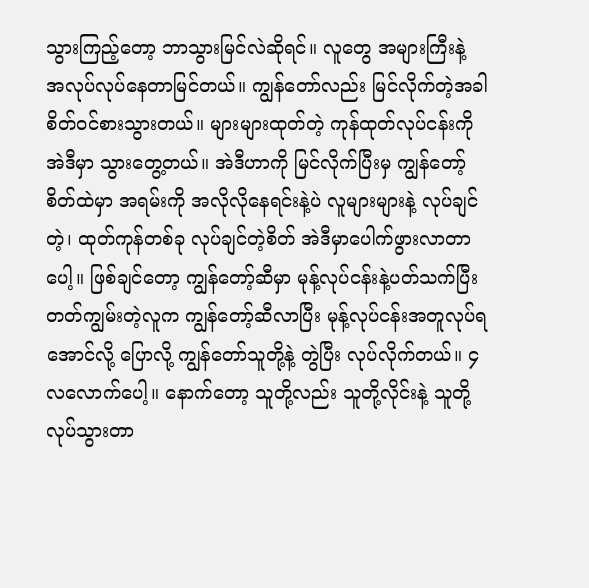သွားကြည့်တော့ ဘာသွားမြင်လဲဆိုရင်။ လူတွေ အများကြီးနဲ့ အလုပ်လုပ်နေတာမြင်တယ်။ ကျွန်တော်လည်း မြင်လိုက်တဲ့အခါ စိတ်ဝင်စားသွားတယ်။ များများထုတ်တဲ့ ကုန်ထုတ်လုပ်ငန်းကို အဲဒီမှာ သွားတွေ့တယ်။ အဲဒီဟာကို မြင်လိုက်ပြီးမှ ကျွန်တော့်စိတ်ထဲမှာ အရမ်းကို အလိုလိုနေရင်းနဲ့ပဲ လူများများနဲ့ လုပ်ချင်တဲ့၊ ထုတ်ကုန်တစ်ခု လုပ်ချင်တဲ့စိတ် အဲဒီမှာပေါက်ဖွားလာတာပေါ့။ ဖြစ်ချင်တော့ ကျွန်တော့်ဆီမှာ မုန့်လုပ်ငန်းနဲ့ပတ်သက်ပြီး တတ်ကျွမ်းတဲ့လူက ကျွန်တော့်ဆီလာပြီး မုန့်လုပ်ငန်းအတူလုပ်ရအောင်လို့ ပြောလို့ ကျွန်တော်သူတို့နဲ့ တွဲပြီး လုပ်လိုက်တယ်။ ၄လလောက်ပေါ့။ နောက်တော့ သူတို့လည်း သူတို့လိုင်းနဲ့ သူတို့လုပ်သွားတာ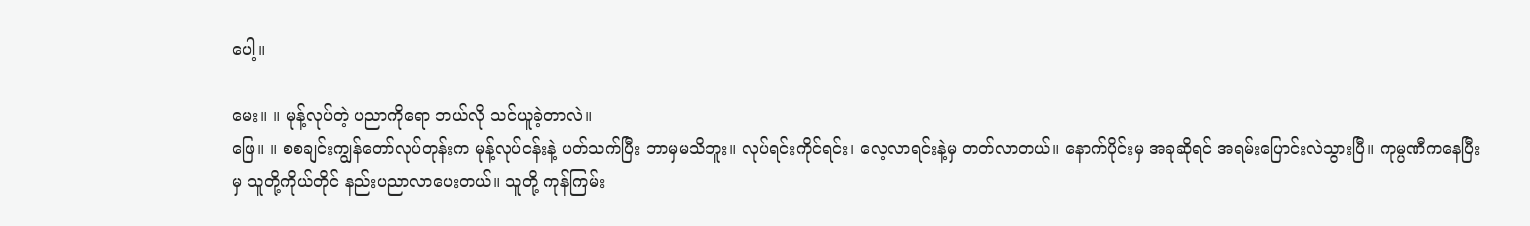ပေါ့။

မေး။ ။ မုန့်လုပ်တဲ့ ပညာကိုရော ဘယ်လို သင်ယူခဲ့တာလဲ။
ဖြေ။ ။ စစချင်းကျွန်တော်လုပ်တုန်းက မုန့်လုပ်ငန်းနဲ့ ပတ်သက်ပြီး ဘာမှမသိဘူး။ လုပ်ရင်းကိုင်ရင်း၊ လေ့လာရင်းနဲ့မှ တတ်လာတယ်။ နောက်ပိုင်းမှ အခုဆိုရင် အရမ်းပြောင်းလဲသွားပြီ။ ကုမ္ပဏီကနေပြီးမှ သူတို့ကိုယ်တိုင် နည်းပညာလာပေးတယ်။ သူတို့ ကုန်ကြမ်း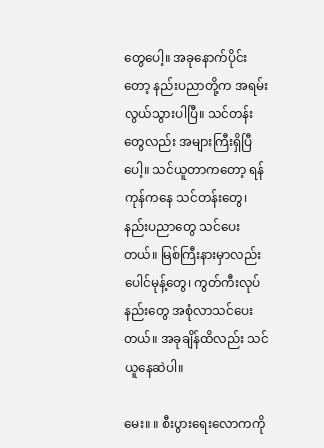တွေပေါ့။ အခုနောက်ပိုင်းတော့ နည်းပညာတို့က အရမ်းလွယ်သွားပါပြီ။ သင်တန်းတွေလည်း အများကြီးရှိပြီပေါ့။ သင်ယူတာကတော့ ရန်ကုန်ကနေ သင်တန်းတွေ၊ နည်းပညာတွေ သင်ပေးတယ်။ မြစ်ကြီးနားမှာလည်း ပေါင်မုန့်တွေ၊ ကွတ်ကီးလုပ်နည်းတွေ အစုံလာသင်ပေးတယ်။ အခုချိန်ထိလည်း သင်ယူနေဆဲပါ။

မေး။ ။ စီးပွားရေးလောကကို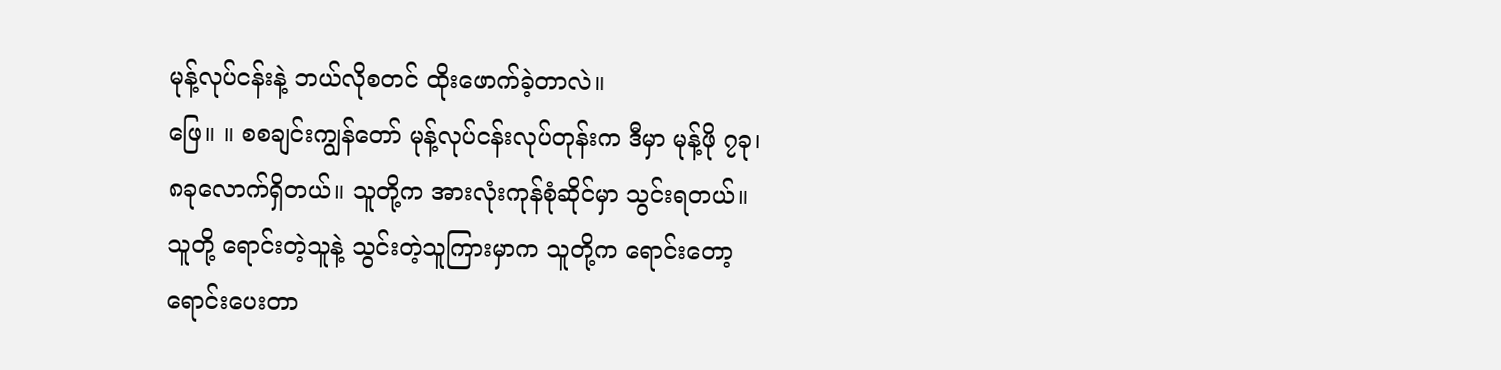မုန့်လုပ်ငန်းနဲ့ ဘယ်လိုစတင် ထိုးဖောက်ခဲ့တာလဲ။
ဖြေ။ ။ စစချင်းကျွန်တော် မုန့်လုပ်ငန်းလုပ်တုန်းက ဒီမှာ မုန့်ဖို ၇ခု၊ ၈ခုလောက်ရှိတယ်။ သူတို့က အားလုံးကုန်စုံဆိုင်မှာ သွင်းရတယ်။ သူတို့ ရောင်းတဲ့သူနဲ့ သွင်းတဲ့သူကြားမှာက သူတို့က ရောင်းတော့ ရောင်းပေးတာ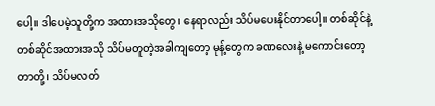ပေါ့။ ဒါပေမဲ့သူတို့က အထားအသိုတွေ၊ နေရာလည်း သိပ်မပေးနိုင်တာပေါ့။ တစ်ဆိုင်နဲ့ တစ်ဆိုင်အထားအသို သိပ်မတူတဲ့အခါကျတော့ မုန့်တွေက ခဏလေးနဲ့ မကောင်းတော့တာတို့၊ သိပ်မလတ်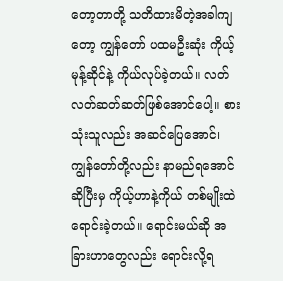တော့တာတို့ သတိထားမိတဲ့အခါကျတော့ ကျွန်တော် ပထမဦးဆုံး ကိုယ့်မုန့်ဆိုင်နဲ့ ကိုယ်လုပ်ခဲ့တယ်။ လတ်လတ်ဆတ်ဆတ်ဖြစ်အောင်ပေါ့။ စားသုံးသူလည်း အဆင်ပြေအောင်၊ ကျွန်တော်တို့လည်း နာမည်ရအောင်ဆိုပြီးမှ ကိုယ့်ဟာနဲ့ကိုယ် တစ်မျိုးထဲရောင်းခဲ့တယ်။ ရောင်းမယ်ဆို အခြားဟာတွေလည်း ရောင်းလို့ရ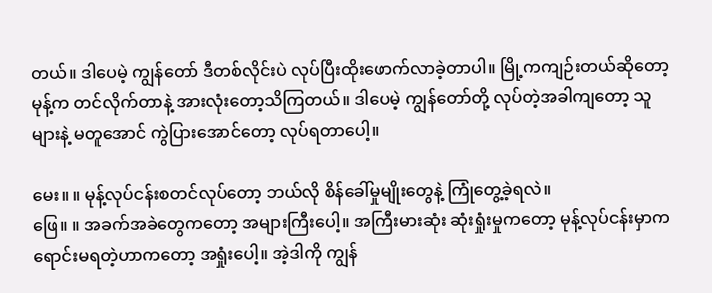တယ်။ ဒါပေမဲ့ ကျွန်တော် ဒီတစ်လိုင်းပဲ လုပ်ပြီးထိုးဖောက်လာခဲ့တာပါ။ မြို့ကကျဉ်းတယ်ဆိုတော့ မုန့်က တင်လိုက်တာနဲ့ အားလုံးတော့သိကြတယ်။ ဒါပေမဲ့ ကျွန်တော်တို့ လုပ်တဲ့အခါကျတော့ သူများနဲ့ မတူအောင် ကွဲပြားအောင်တော့ လုပ်ရတာပေါ့။

မေး။ ။ မုန့်လုပ်ငန်းစတင်လုပ်တော့ ဘယ်လို စိန်ခေါ်မှုမျိုးတွေနဲ့ ကြုံတွေ့ခဲ့ရလဲ။
ဖြေ။ ။ အခက်အခဲတွေကတော့ အများကြီးပေါ့။ အကြီးမားဆုံး ဆုံးရှုံးမှုကတော့ မုန့်လုပ်ငန်းမှာက ရောင်းမရတဲ့ဟာကတော့ အရှုံးပေါ့။ အဲ့ဒါကို ကျွန်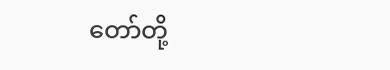တော်တို့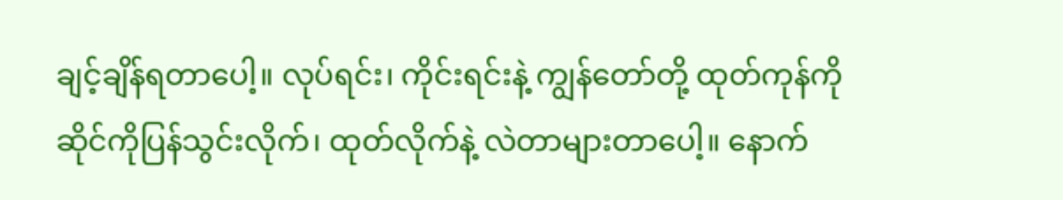ချင့်ချိန်ရတာပေါ့။ လုပ်ရင်း၊ ကိုင်းရင်းနဲ့ ကျွန်တော်တို့ ထုတ်ကုန်ကို ဆိုင်ကိုပြန်သွင်းလိုက်၊ ထုတ်လိုက်နဲ့ လဲတာများတာပေါ့။ နောက်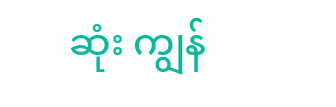ဆုံး ကျွန်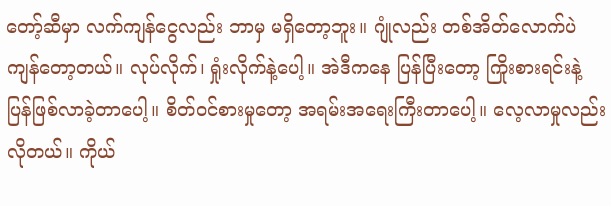တော့်ဆီမှာ လက်ကျန်ငွေလည်း ဘာမှ မရှိတော့ဘူး။ ဂျုံလည်း တစ်အိတ်လောက်ပဲ ကျန်တော့တယ်။ လုပ်လိုက်၊ ရှုံးလိုက်နဲ့ပေါ့။ အဲဒီကနေ ပြန်ပြီးတော့ ကြိုးစားရင်းနဲ့ ပြန်ဖြစ်လာခဲ့တာပေါ့။ စိတ်ဝင်စားမှုတော့ အရမ်းအရေးကြီးတာပေါ့။ လေ့လာမှုလည်း လိုတယ်။ ကိုယ်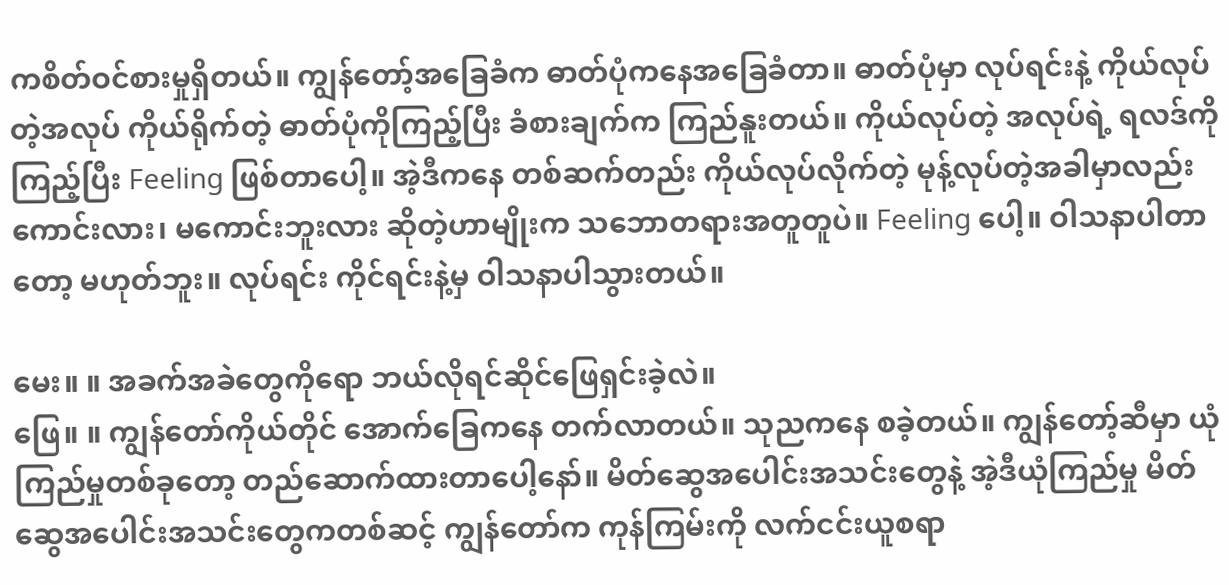ကစိတ်ဝင်စားမှုရှိတယ်။ ကျွန်တော့်အခြေခံက ဓာတ်ပုံကနေအခြေခံတာ။ ဓာတ်ပုံမှာ လုပ်ရင်းနဲ့ ကိုယ်လုပ်တဲ့အလုပ် ကိုယ်ရိုက်တဲ့ ဓာတ်ပုံကိုကြည့်ပြီး ခံစားချက်က ကြည်နူးတယ်။ ကိုယ်လုပ်တဲ့ အလုပ်ရဲ့ ရလဒ်ကိုကြည့်ပြီး Feeling ဖြစ်တာပေါ့။ အဲ့ဒီကနေ တစ်ဆက်တည်း ကိုယ်လုပ်လိုက်တဲ့ မုန့်လုပ်တဲ့အခါမှာလည်း ကောင်းလား၊ မကောင်းဘူးလား ဆိုတဲ့ဟာမျိုးက သဘောတရားအတူတူပဲ။ Feeling ပေါ့။ ဝါသနာပါတာတော့ မဟုတ်ဘူး။ လုပ်ရင်း ကိုင်ရင်းနဲ့မှ ဝါသနာပါသွားတယ်။

မေး။ ။ အခက်အခဲတွေကိုရော ဘယ်လိုရင်ဆိုင်ဖြေရှင်းခဲ့လဲ။
ဖြေ။ ။ ကျွန်တော်ကိုယ်တိုင် အောက်ခြေကနေ တက်လာတယ်။ သုညကနေ စခဲ့တယ်။ ကျွန်တော့်ဆီမှာ ယုံကြည်မှုတစ်ခုတော့ တည်ဆောက်ထားတာပေါ့နော်။ မိတ်ဆွေအပေါင်းအသင်းတွေနဲ့ အဲ့ဒီယုံကြည်မှု မိတ်ဆွေအပေါင်းအသင်းတွေကတစ်ဆင့် ကျွန်တော်က ကုန်ကြမ်းကို လက်ငင်းယူစရာ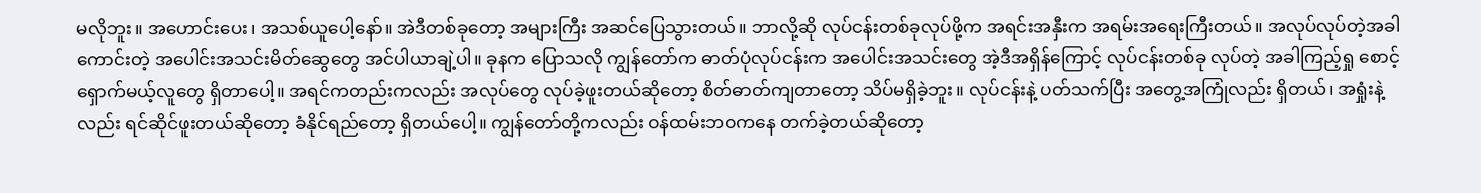မလိုဘူး။ အဟောင်းပေး၊ အသစ်ယူပေါ့နော်။ အဲဒီတစ်ခုတော့ အများကြီး အဆင်ပြေသွားတယ်။ ဘာလို့ဆို လုပ်ငန်းတစ်ခုလုပ်ဖို့က အရင်းအနှီးက အရမ်းအရေးကြီးတယ်။ အလုပ်လုပ်တဲ့အခါ ကောင်းတဲ့ အပေါင်းအသင်းမိတ်ဆွေတွေ အင်ပါယာချဲ့ပါ။ ခုနက ပြောသလို ကျွန်တော်က ဓာတ်ပုံလုပ်ငန်းက အပေါင်းအသင်းတွေ အဲ့ဒီအရှိန်ကြောင့် လုပ်ငန်းတစ်ခု လုပ်တဲ့ အခါကြည့်ရှု စောင့်ရှောက်မယ့်လူတွေ ရှိတာပေါ့။ အရင်ကတည်းကလည်း အလုပ်တွေ လုပ်ခဲ့ဖူးတယ်ဆိုတော့ စိတ်ဓာတ်ကျတာတော့ သိပ်မရှိခဲ့ဘူး။ လုပ်ငန်းနဲ့ ပတ်သက်ပြီး အတွေ့အကြုံလည်း ရှိတယ်၊ အရှုံးနဲ့လည်း ရင်ဆိုင်ဖူးတယ်ဆိုတော့ ခံနိုင်ရည်တော့ ရှိတယ်ပေါ့။ ကျွန်တော်တို့ကလည်း ဝန်ထမ်းဘဝကနေ တက်ခဲ့တယ်ဆိုတော့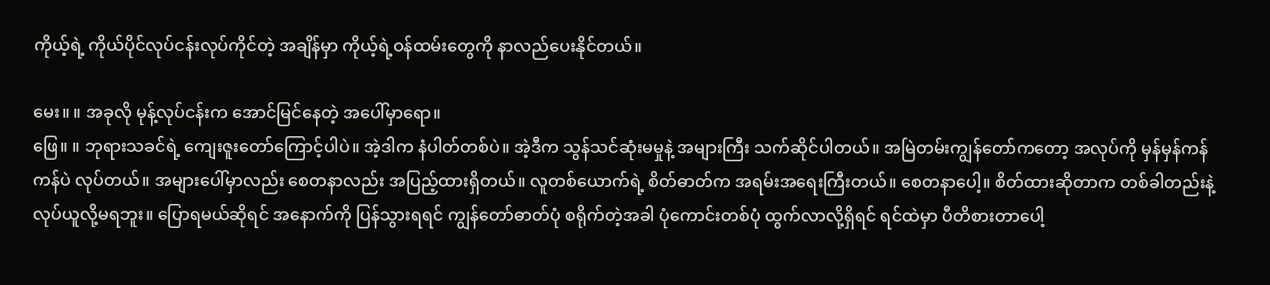ကိုယ့်ရဲ့ ကိုယ်ပိုင်လုပ်ငန်းလုပ်ကိုင်တဲ့ အချိန်မှာ ကိုယ့်ရဲ့ဝန်ထမ်းတွေကို နာလည်ပေးနိုင်တယ်။

မေး။ ။ အခုလို မုန့်လုပ်ငန်းက အောင်မြင်နေတဲ့ အပေါ်မှာရော။
ဖြေ။ ။ ဘုရားသခင်ရဲ့ ကျေးဇူးတော်ကြောင့်ပါပဲ။ အဲ့ဒါက နံပါတ်တစ်ပဲ။ အဲ့ဒီက သွန်သင်ဆုံးမမှုနဲ့ အများကြီး သက်ဆိုင်ပါတယ်။ အမြဲတမ်းကျွန်တော်ကတော့ အလုပ်ကို မှန်မှန်ကန်ကန်ပဲ လုပ်တယ်။ အများပေါ်မှာလည်း စေတနာလည်း အပြည့်ထားရှိတယ်။ လူတစ်ယောက်ရဲ့ စိတ်ဓာတ်က အရမ်းအရေးကြီးတယ်။ စေတနာပေါ့။ စိတ်ထားဆိုတာက တစ်ခါတည်းနဲ့ လုပ်ယူလို့မရဘူး။ ပြောရမယ်ဆိုရင် အနောက်ကို ပြန်သွားရရင် ကျွန်တော်ဓာတ်ပုံ စရိုက်တဲ့အခါ ပုံကောင်းတစ်ပုံ ထွက်လာလို့ရှိရင် ရင်ထဲမှာ ပီတိစားတာပေါ့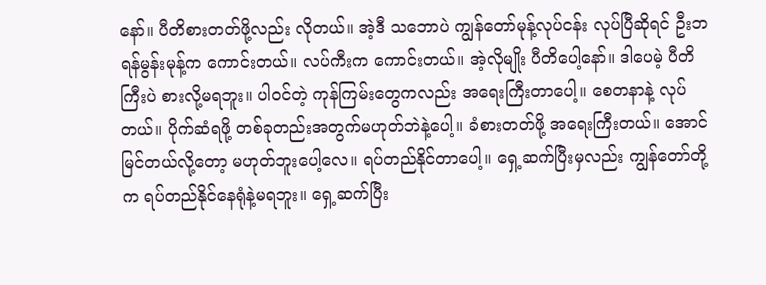နော်။ ပီတိစားတတ်ဖို့လည်း လိုတယ်။ အဲ့ဒီ သဘောပဲ ကျွန်တော်မုန့်လုပ်ငန်း လုပ်ပြီဆိုရင် ဦးဘရန်မွန်းမုန့်က ကောင်းတယ်။ လပ်ကီးက ကောင်းတယ်။ အဲ့လိုမျိုး ပီတိပေါ့နော်။ ဒါပေမဲ့ ပီတိကြီးပဲ စားလို့မရဘူး။ ပါဝင်တဲ့ ကုန်ကြမ်းတွေကလည်း အရေးကြီးတာပေါ့။ စေတနာနဲ့ လုပ်တယ်။ ပိုက်ဆံရဖို့ တစ်ခုတည်းအတွက်မဟုတ်ဘဲနဲ့ပေါ့။ ခံစားတတ်ဖို့ အရေးကြီးတယ်။ အောင်မြင်တယ်လို့တော့ မဟုတ်ဘူးပေါ့လေ။ ရပ်တည်နိုင်တာပေါ့။ ရှေ့ဆက်ပြီးမှလည်း ကျွန်တော်တို့က ရပ်တည်နိုင်နေရုံနဲ့မရဘူး။ ရှေ့ဆက်ပြီး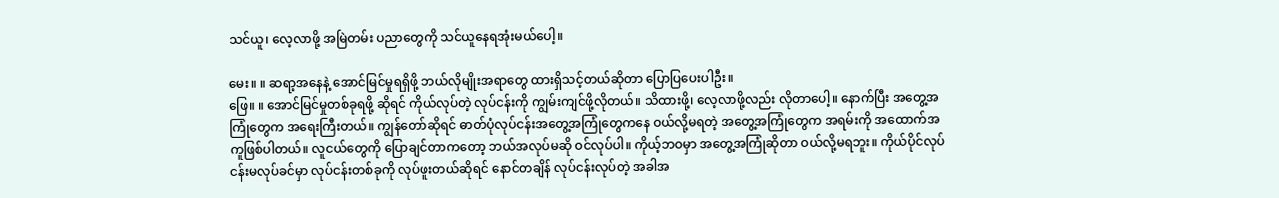သင်ယူ၊ လေ့လာဖို့ အမြဲတမ်း ပညာတွေကို သင်ယူနေရအုံးမယ်ပေါ့။

မေး။ ။ ဆရာ့အနေနဲ့ အောင်မြင်မှုရရှိဖို့ ဘယ်လိုမျိုးအရာတွေ ထားရှိသင့်တယ်ဆိုတာ ပြောပြပေးပါဦး။
ဖြေ။ ။ အောင်မြင်မှုတစ်ခုရဖို့ ဆိုရင် ကိုယ်လုပ်တဲ့ လုပ်ငန်းကို ကျွမ်းကျင်ဖို့လိုတယ်။ သိထားဖို့၊ လေ့လာဖို့လည်း လိုတာပေါ့။ နောက်ပြီး အတွေ့အကြုံတွေက အရေးကြီးတယ်။ ကျွန်တော်ဆိုရင် ဓာတ်ပုံလုပ်ငန်းအတွေ့အကြုံတွေကနေ ဝယ်လို့မရတဲ့ အတွေ့အကြုံတွေက အရမ်းကို အထောက်အကူဖြစ်ပါတယ်။ လူငယ်တွေကို ပြောချင်တာကတော့ ဘယ်အလုပ်မဆို ဝင်လုပ်ပါ။ ကိုယ့်ဘဝမှာ အတွေ့အကြုံဆိုတာ ဝယ်လို့မရဘူး။ ကိုယ်ပိုင်လုပ်ငန်းမလုပ်ခင်မှာ လုပ်ငန်းတစ်ခုကို လုပ်ဖူးတယ်ဆိုရင် နောင်တချိန် လုပ်ငန်းလုပ်တဲ့ အခါအ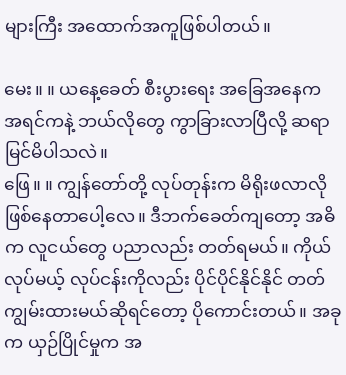များကြီး အထောက်အကူဖြစ်ပါတယ်။

မေး။ ။ ယနေ့ခေတ် စီးပွားရေး အခြေအနေက အရင်ကနဲ့ ဘယ်လိုတွေ ကွာခြားလာပြီလို့ ဆရာမြင်မိပါသလဲ။
ဖြေ။ ။ ကျွန်တော်တို့ လုပ်တုန်းက မိရိုးဖလာလို ဖြစ်နေတာပေါ့လေ။ ဒီဘက်ခေတ်ကျတော့ အဓိက လူငယ်တွေ ပညာလည်း တတ်ရမယ်။ ကိုယ်လုပ်မယ့် လုပ်ငန်းကိုလည်း ပိုင်ပိုင်နိုင်နိုင် တတ်ကျွမ်းထားမယ်ဆိုရင်တော့ ပိုကောင်းတယ်။ အခုက ယှဉ်ပြိုင်မှုက အ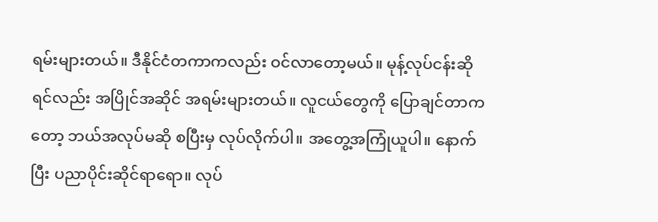ရမ်းများတယ်။ ဒီနိုင်ငံတကာကလည်း ဝင်လာတော့မယ်။ မုန့်လုပ်ငန်းဆိုရင်လည်း အပြိုင်အဆိုင် အရမ်းများတယ်။ လူငယ်တွေကို ပြောချင်တာကတော့ ဘယ်အလုပ်မဆို စပြီးမှ လုပ်လိုက်ပါ။ အတွေ့အကြုံယူပါ။ နောက်ပြီး ပညာပိုင်းဆိုင်ရာရော။ လုပ်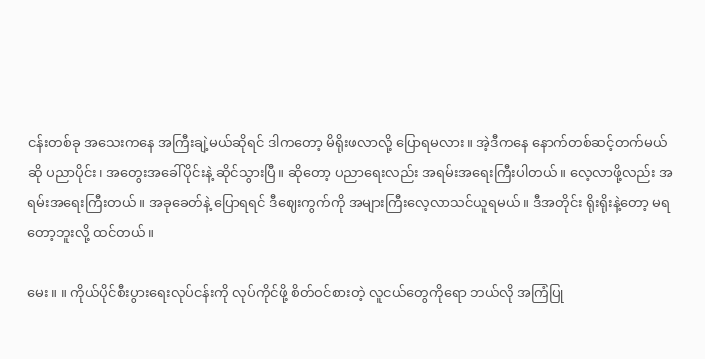ငန်းတစ်ခု အသေးကနေ အကြီးချဲ့မယ်ဆိုရင် ဒါကတော့ မိရိုးဖလာလို့ ပြောရမလား။ အဲ့ဒီကနေ နောက်တစ်ဆင့်တက်မယ်ဆို ပညာပိုင်း၊ အတွေးအခေါ်ပိုင်းနဲ့ ဆိုင်သွားပြီ။ ဆိုတော့ ပညာရေးလည်း အရမ်းအရေးကြီးပါတယ်။ လေ့လာဖို့လည်း အရမ်းအရေးကြီးတယ်။ အခုခေတ်နဲ့ ပြောရရင် ဒီဈေးကွက်ကို အများကြီးလေ့လာသင်ယူရမယ်။ ဒီအတိုင်း ရိုးရိုးနဲ့တော့ မရတော့ဘူးလို့ ထင်တယ်။

မေး။ ။ ကိုယ်ပိုင်စီးပွားရေးလုပ်ငန်းကို လုပ်ကိုင်ဖို့ စိတ်ဝင်စားတဲ့ လူငယ်တွေကိုရော ဘယ်လို အကြံပြု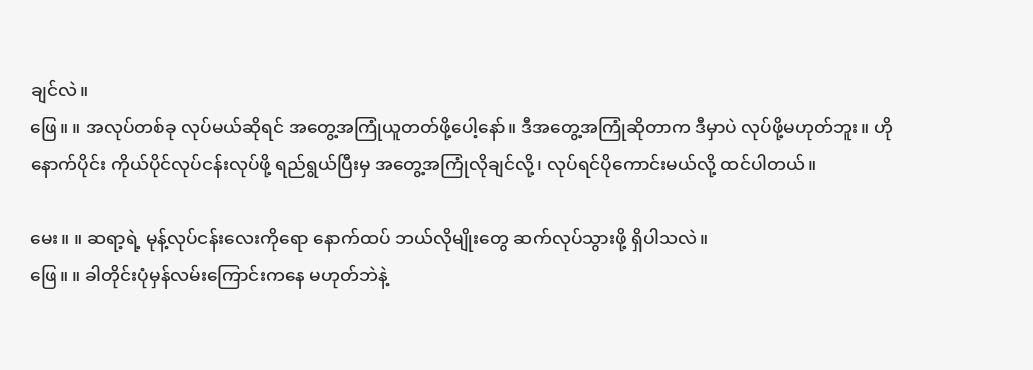ချင်လဲ။
ဖြေ။ ။ အလုပ်တစ်ခု လုပ်မယ်ဆိုရင် အတွေ့အကြုံယူတတ်ဖို့ပေါ့နော်။ ဒီအတွေ့အကြုံဆိုတာက ဒီမှာပဲ လုပ်ဖို့မဟုတ်ဘူး။ ဟိုနောက်ပိုင်း ကိုယ်ပိုင်လုပ်ငန်းလုပ်ဖို့ ရည်ရွယ်ပြီးမှ အတွေ့အကြုံလိုချင်လို့၊ လုပ်ရင်ပိုကောင်းမယ်လို့ ထင်ပါတယ်။

မေး။ ။ ဆရာ့ရဲ့ မုန့်လုပ်ငန်းလေးကိုရော နောက်ထပ် ဘယ်လိုမျိုးတွေ ဆက်လုပ်သွားဖို့ ရှိပါသလဲ။
ဖြေ။ ။ ခါတိုင်းပုံမှန်လမ်းကြောင်းကနေ မဟုတ်ဘဲနဲ့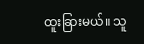ထူးခြားမယ်။ သူ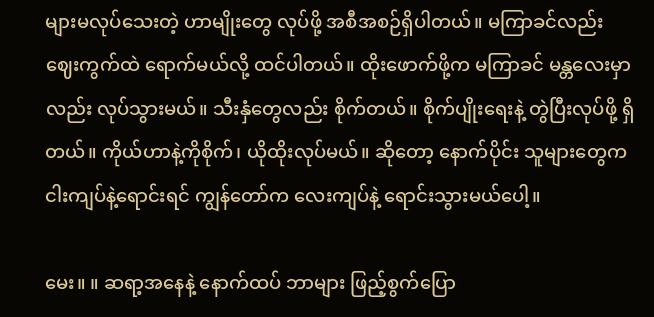များမလုပ်သေးတဲ့ ဟာမျိုးတွေ လုပ်ဖို့ အစီအစဉ်ရှိပါတယ်။ မကြာခင်လည်း ဈေးကွက်ထဲ ရောက်မယ်လို့ ထင်ပါတယ်။ ထိုးဖောက်ဖို့က မကြာခင် မန္တလေးမှာလည်း လုပ်သွားမယ်။ သီးနှံတွေလည်း စိုက်တယ်။ စိုက်ပျိုးရေးနဲ့ တွဲပြီးလုပ်ဖို့ ရှိတယ်။ ကိုယ်ဟာနဲ့ကိုစိုက်၊ ယိုထိုးလုပ်မယ်။ ဆိုတော့ နောက်ပိုင်း သူများတွေက ငါးကျပ်နဲ့ရောင်းရင် ကျွန်တော်က လေးကျပ်နဲ့ ရောင်းသွားမယ်ပေါ့။

မေး။ ။ ဆရာ့အနေနဲ့ နောက်ထပ် ဘာများ ဖြည့်စွက်ပြော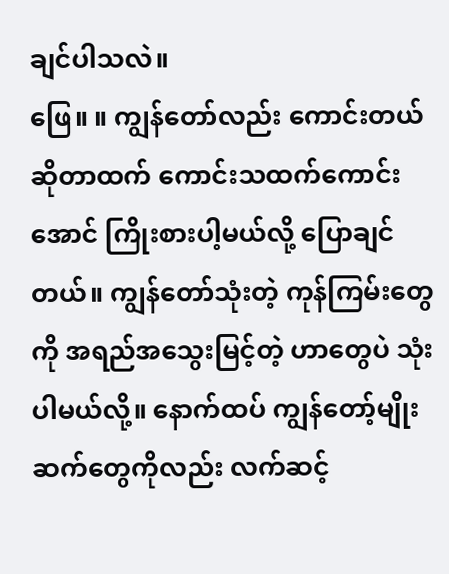ချင်ပါသလဲ။
ဖြေ။ ။ ကျွန်တော်လည်း ကောင်းတယ်ဆိုတာထက် ကောင်းသထက်ကောင်းအောင် ကြိုးစားပါ့မယ်လို့ ပြောချင်တယ်။ ကျွန်တော်သုံးတဲ့ ကုန်ကြမ်းတွေကို အရည်အသွေးမြင့်တဲ့ ဟာတွေပဲ သုံးပါမယ်လို့။ နောက်ထပ် ကျွန်တော့်မျိုးဆက်တွေကိုလည်း လက်ဆင့်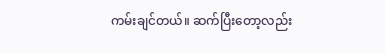ကမ်းချင်တယ်။ ဆက်ပြီးတော့လည်း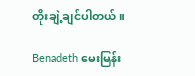တိုးချဲ့ချင်ပါတယ်။

Benadeth မေးမြန်း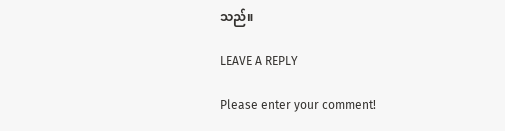သည်။

LEAVE A REPLY

Please enter your comment!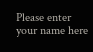Please enter your name here